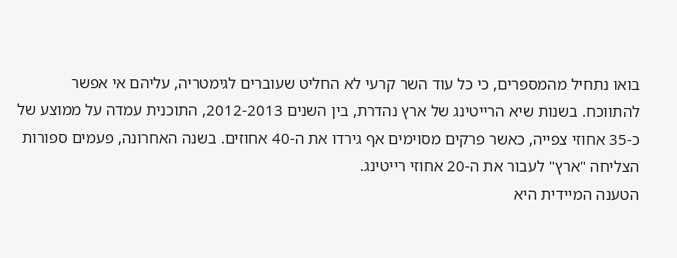בואו נתחיל מהמספרים, כי כל עוד השר קרעי לא החליט שעוברים לגימטריה, עליהם אי אפשר להתווכח. בשנות שיא הרייטינג של ארץ נהדרת, בין השנים 2012-2013, התוכנית עמדה על ממוצע של כ-35 אחוזי צפייה, כאשר פרקים מסוימים אף גירדו את ה-40 אחוזים. בשנה האחרונה, פעמים ספורות הצליחה "ארץ" לעבור את ה-20 אחוזי רייטינג.
הטענה המיידית היא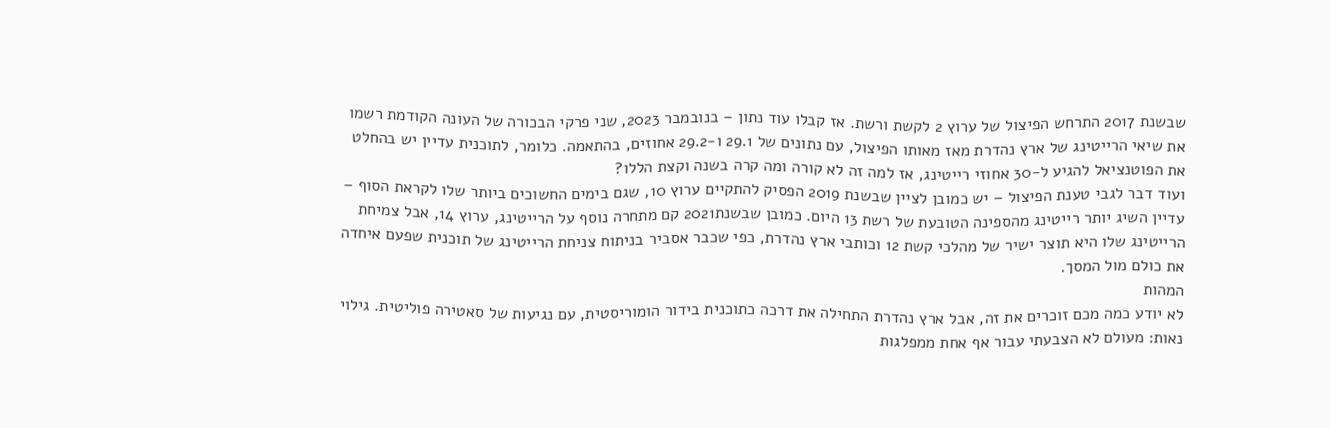שבשנת 2017 התרחש הפיצול של ערוץ 2 לקשת ורשת. אז קבלו עוד נתון – בנובמבר 2023, שני פרקי הבכורה של העונה הקודמת רשמו את שיאי הרייטינג של ארץ נהדרת מאז מאותו הפיצול, עם נתונים של 29.1 ו-29.2 אחוזים, בהתאמה. כלומר, לתוכנית עדיין יש בהחלט את הפוטנציאל להגיע ל-30 אחוזי רייטינג, אז למה זה לא קורה ומה קרה בשנה וקצת הללו?
ועוד דבר לגבי טענת הפיצול – יש כמובן לציין שבשנת 2019 הפסיק להתקיים ערוץ 10, שגם בימים החשוכים ביותר שלו לקראת הסוף – עדיין השיג יותר רייטינג מהספינה הטובעת של רשת 13 היום. כמובן שבשנת2021 קם מתחרה נוסף על הרייטינג, ערוץ 14, אבל צמיחת הרייטינג שלו היא תוצר ישיר של מהלכי קשת 12 וכותבי ארץ נהדרת, כפי שכבר אסביר בניתוח צניחת הרייטינג של תוכנית שפעם איחדה את כולם מול המסך.
המהות
לא יודע כמה מכם זוכרים את זה, אבל ארץ נהדרת התחילה את דרכה כתוכנית בידור הומוריסטית, עם נגיעות של סאטירה פוליטית. גילוי נאות: מעולם לא הצבעתי עבור אף אחת ממפלגות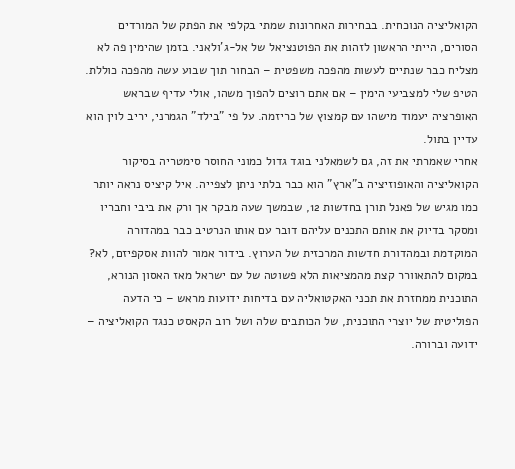הקואליציה הנוכחית. בבחירות האחרונות שמתי בקלפי את הפתק של המורדים הסורים, הייתי הראשון לזהות את הפוטנציאל של אל-ג'ולאני. בזמן שהימין פה לא מצליח כבר שנתיים לעשות מהפכה משפטית – הבחור תוך שבוע עשה מהפכה כוללת. הטיפ שלי למצביעי הימין – אם אתם רוצים להפוך משהו, אולי עדיף שבראש האופרציה יעמוד מישהו עם קמצוץ של כריזמה. על פי "בילד" הגמרני, יריב לוין הוא עדיין בתול.
אחרי שאמרתי את זה, גם לשמאלני בוגד גדול כמוני החוסר סימטריה בסיקור הקואליציה והאופוזיציה ב"ארץ" הוא כבר בלתי ניתן לצפייה. איל קיציס נראה יותר כמו מגיש של פאנל תורן בחדשות 12, שבמשך שעה מבקר אך ורק את ביבי וחבריו ומסקר בדיוק את אותם התכנים עליהם דובר עם אותו הנרטיב כבר במהדורה המוקדמת ובמהדורת חדשות המרכזית של הערוץ. בידור אמור להוות אסקפיזם, לא? במקום להתאוורר קצת מהמציאות הלא פשוטה של עם ישראל מאז האסון הנורא, התוכנית ממחזרת את תכני האקטואליה עם בדיחות ידועות מראש – כי הדעה הפוליטית של יוצרי התוכנית, של הכותבים שלה ושל רוב הקאסט כנגד הקואליציה – ידועה וברורה.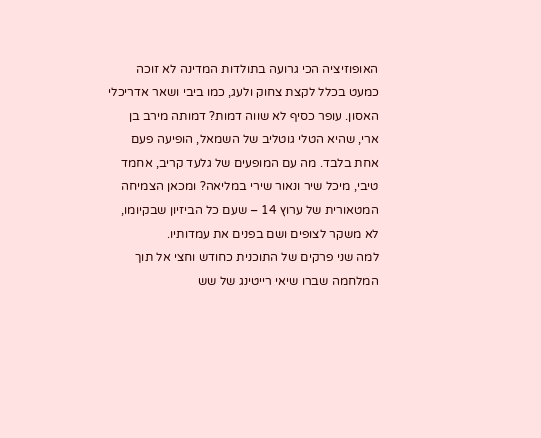האופוזיציה הכי גרועה בתולדות המדינה לא זוכה כמעט בכלל לקצת צחוק ולעג, כמו ביבי ושאר אדריכלי האסון. עופר כסיף לא שווה דמות? דמותה מירב בן ארי, שהיא הטלי גוטליב של השמאל, הופיעה פעם אחת בלבד. מה עם המופעים של גלעד קריב, אחמד טיבי, מיכל שיר ונאור שירי במליאה? ומכאן הצמיחה המטאורית של ערוץ 14 – שעם כל הביזיון שבקיומו, לא משקר לצופים ושם בפנים את עמדותיו.
למה שני פרקים של התוכנית כחודש וחצי אל תוך המלחמה שברו שיאי רייטינג של שש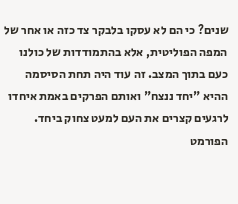שנים? כי הם לא עסקו בלבקר צד כזה או אחר של המפה הפוליטית, אלא בהתמודדות של כולנו כעם בתוך המצב. זה עוד היה תחת הסיסמה ההיא "יחד ננצח" ואותם הפרקים באמת איחדו לרגעים קצרים את העם למעט צחוק ביחד.
הפורמט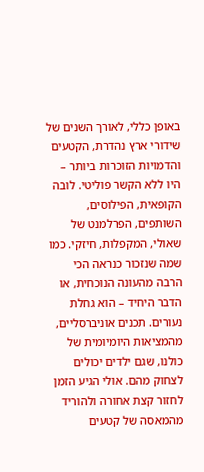באופן כללי, לאורך השנים של שידורי ארץ נהדרת, הקטעים והדמויות הזוכרות ביותר – היו ללא הקשר פוליטי. לובה הקופאית, הפילוסים, השותפים, הפרלמנט של שאולי, המקפלות, חיזקי. כמו שמה שנזכור כנראה הכי הרבה מהעונה הנוכחית, או הדבר היחיד – הוא גחלת נעורים. תכנים אוניברסליים, מהמציאות היומיומית של כולנו, שגם ילדים יכולים לצחוק מהם. אולי הגיע הזמן לחזור קצת אחורה ולהוריד מהמאסה של קטעים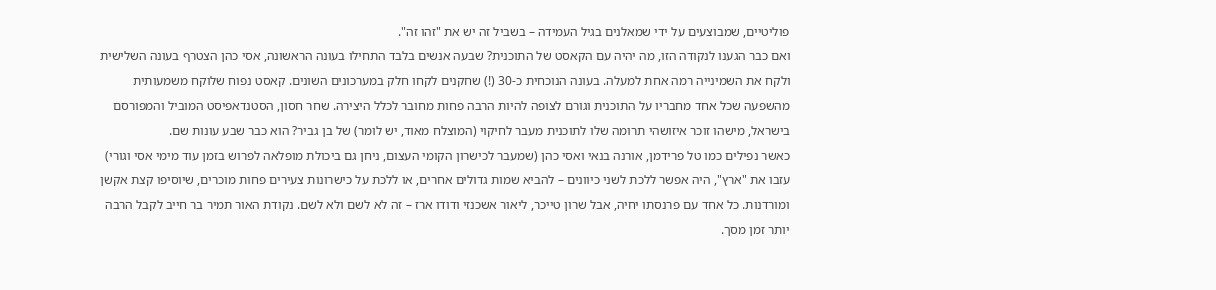פוליטיים, שמבוצעים על ידי שמאלנים בגיל העמידה – בשביל זה יש את "זהו זה".
ואם כבר הגענו לנקודה הזו, מה יהיה עם הקאסט של התוכנית? שבעה אנשים בלבד התחילו בעונה הראשונה, אסי כהן הצטרף בעונה השלישית ולקח את השמינייה רמה אחת למעלה. בעונה הנוכחית כ-30 (!) שחקנים לקחו חלק במערכונים השונים. קאסט נפוח שלוקח משמעותית מהשפעה שכל אחד מחבריו על התוכנית וגורם לצופה להיות הרבה פחות מחובר לכלל היצירה. שחר חסון, הסטנדאפיסט המוביל והמפורסם בישראל, מישהו זוכר איזושהי תרומה שלו לתוכנית מעבר לחיקוי (המוצלח מאוד, יש לומר) של בן גביר? הוא כבר שבע עונות שם.
כאשר נפילים כמו טל פרידמן, אורנה בנאי ואסי כהן (שמעבר לכישרון הקומי העצום, ניחן גם ביכולת מופלאה לפרוש בזמן עוד מימי אסי וגורי) עזבו את "ארץ", היה אפשר ללכת לשני כיוונים – להביא שמות גדולים אחרים, או ללכת על כישרונות צעירים פחות מוכרים, שיוסיפו קצת אקשן ומורדנות. כל אחד עם פרנסתו יחיה, אבל שרון טייכר, ליאור אשכנזי ודודו ארז – זה לא לשם ולא לשם. נקודת האור תמיר בר חייב לקבל הרבה יותר זמן מסך.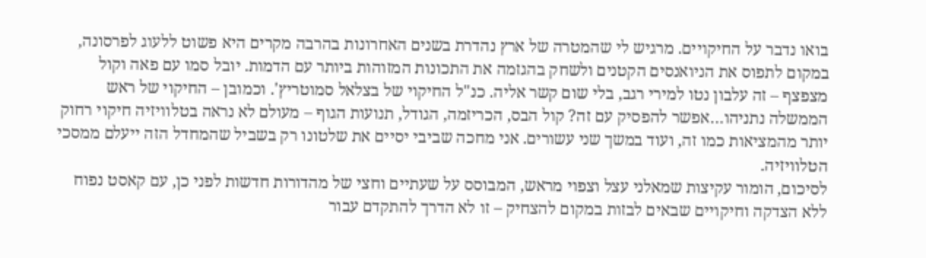בואו נדבר על החיקויים. מרגיש לי שהמטרה של ארץ נהדרת בשנים האחרונות בהרבה מקרים היא פשוט ללעוג לפרסונה, במקום לתפוס את הניואנסים הקטנים ולשחק בהגזמה את התכונות המזוהות ביותר עם הדמות. יובל סמו עם פאה וקול מצפצף – זה עלבון נטו למירי רגב, בלי שום קשר אליה. כנ"ל החיקוי של בצלאל סמוטריץ'. וכמובן – החיקוי של ראש הממשלה נתניהו…אפשר להפסיק עם זה? קול הבס, הכריזמה, הגודל, תנועות הגוף – מעולם לא נראה בטלוויזיה חיקוי רחוק יותר מהמציאות כמו זה, ועוד במשך שני עשורים. אני מחכה שביבי יסיים את שלטונו רק בשביל שהמחדל הזה ייעלם ממסכי הטלוויזיה.
לסיכום, הומור עקיצות שמאלני עצל וצפוי מראש, המבוסס על שעתיים וחצי של מהדורות חדשות לפני כן, עם קאסט נפוח ללא הצדקה וחיקויים שבאים לבזות במקום להצחיק – זו לא הדרך להתקדם עבור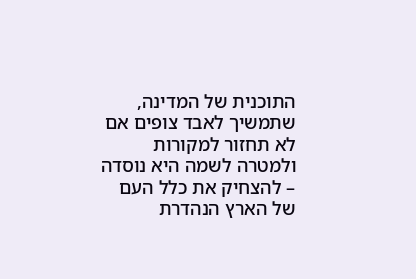התוכנית של המדינה, שתמשיך לאבד צופים אם לא תחזור למקורות ולמטרה לשמה היא נוסדה – להצחיק את כלל העם של הארץ הנהדרת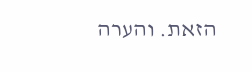הזאת. והערה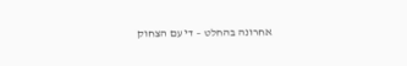אחרונה בהחלט – די עם הצחוק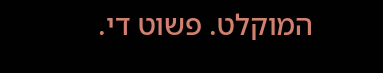המוקלט. פשוט די.